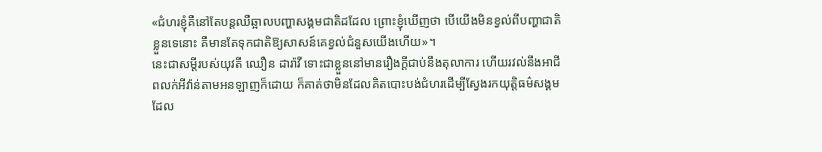«ជំហរខ្ញុំគឺនៅតែបន្តឈឺឆ្អាលបញ្ហាសង្គមជាតិដដែល ព្រោះខ្ញុំឃើញថា បើយើងមិនខ្វល់ពីបញ្ហាជាតិខ្លួនទេនោះ គឺមានតែទុកជាតិឱ្យសាសន៍គេខ្វល់ជំនួសយើងហើយ»។
នេះជាសម្ដីរបស់យុវតី ឈឿន ដារ៉ាវី ទោះជាខ្លួននៅមានរឿងក្ដីជាប់នឹងតុលាការ ហើយរវល់នឹងអាជីពលក់អីវ៉ាន់តាមអនឡាញក៏ដោយ ក៏គាត់ថាមិនដែលគិតបោះបង់ជំហរដើម្បីស្វែងរកយុត្តិធម៌សង្គមដែល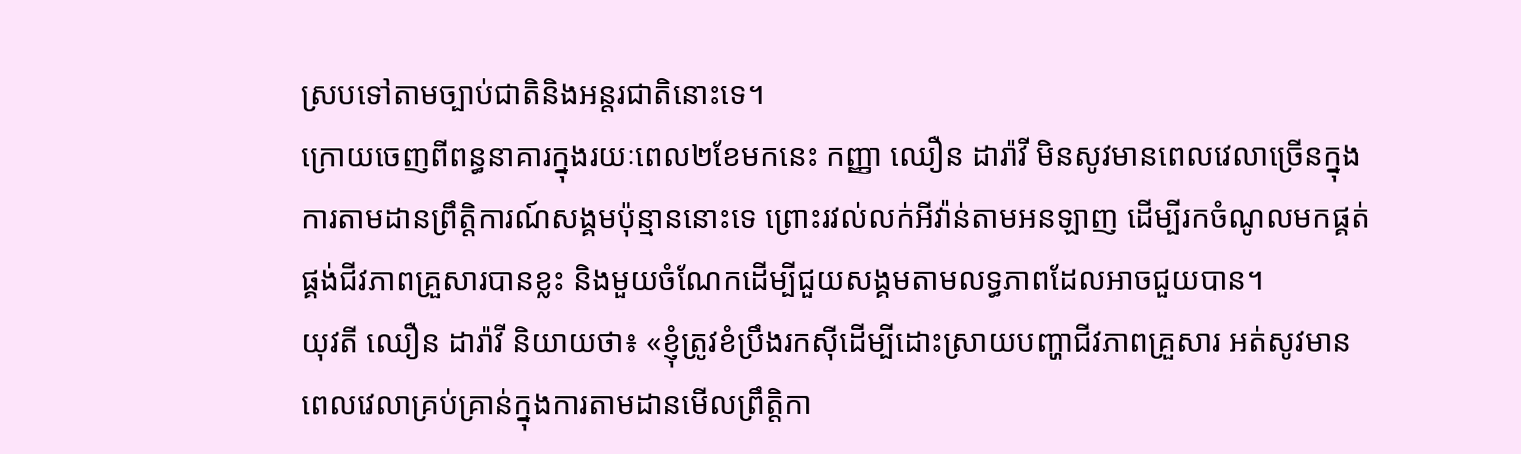ស្របទៅតាមច្បាប់ជាតិនិងអន្តរជាតិនោះទេ។
ក្រោយចេញពីពន្ធនាគារក្នុងរយៈពេល២ខែមកនេះ កញ្ញា ឈឿន ដារ៉ាវី មិនសូវមានពេលវេលាច្រើនក្នុងការតាមដានព្រឹត្តិការណ៍សង្គមប៉ុន្មាននោះទេ ព្រោះរវល់លក់អីវ៉ាន់តាមអនឡាញ ដើម្បីរកចំណូលមកផ្គត់ផ្គង់ជីវភាពគ្រួសារបានខ្លះ និងមួយចំណែកដើម្បីជួយសង្គមតាមលទ្ធភាពដែលអាចជួយបាន។
យុវតី ឈឿន ដារ៉ាវី និយាយថា៖ «ខ្ញុំត្រូវខំប្រឹងរកស៊ីដើម្បីដោះស្រាយបញ្ហាជីវភាពគ្រួសារ អត់សូវមានពេលវេលាគ្រប់គ្រាន់ក្នុងការតាមដានមើលព្រឹត្តិកា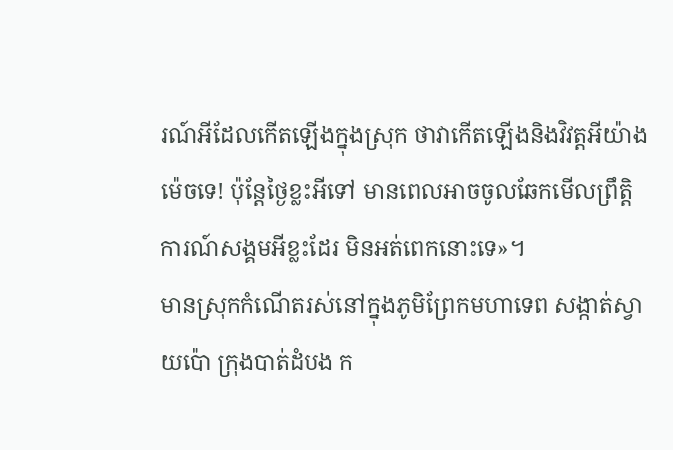រណ៍អីដែលកើតឡើងក្នុងស្រុក ថាវាកើតឡើងនិងវិវត្តអីយ៉ាងម៉េចទេ! ប៉ុន្តែថ្ងៃខ្លះអីទៅ មានពេលអាចចូលឆែកមើលព្រឹត្តិការណ៍សង្គមអីខ្លះដែរ មិនអត់ពេកនោះទេ»។
មានស្រុកកំណើតរស់នៅក្នុងភូមិព្រែកមហាទេព សង្កាត់ស្វាយប៉ោ ក្រុងបាត់ដំបង ក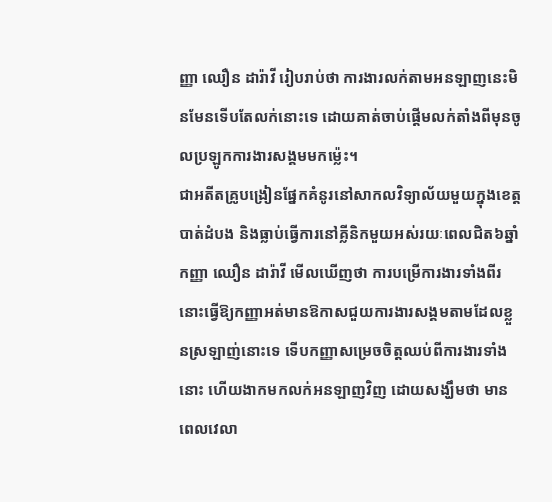ញ្ញា ឈឿន ដារ៉ាវី រៀបរាប់ថា ការងារលក់តាមអនឡាញនេះមិនមែនទើបតែលក់នោះទេ ដោយគាត់ចាប់ផ្ដើមលក់តាំងពីមុនចូលប្រឡូកការងារសង្គមមកម្ល៉េះ។
ជាអតីតគ្រូបង្រៀនផ្នែកគំនូរនៅសាកលវិទ្យាល័យមួយក្នុងខេត្តបាត់ដំបង និងធ្លាប់ធ្វើការនៅគ្លីនិកមួយអស់រយៈពេលជិត៦ឆ្នាំ កញ្ញា ឈឿន ដារ៉ាវី មើលឃើញថា ការបម្រើការងារទាំងពីរនោះធ្វើឱ្យកញ្ញាអត់មានឱកាសជួយការងារសង្គមតាមដែលខ្លួនស្រឡាញ់នោះទេ ទើបកញ្ញាសម្រេចចិត្តឈប់ពីការងារទាំងនោះ ហើយងាកមកលក់អនឡាញវិញ ដោយសង្ឃឹមថា មានពេលវេលា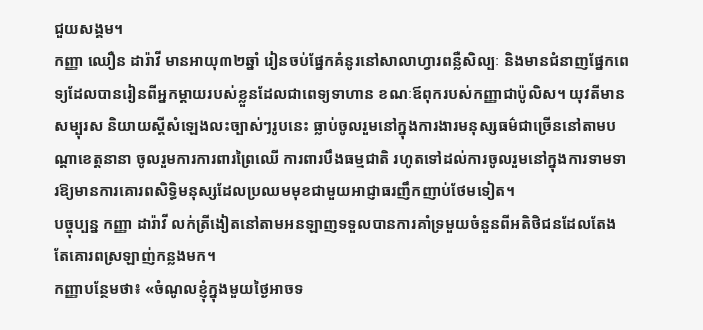ជួយសង្គម។
កញ្ញា ឈឿន ដារ៉ាវី មានអាយុ៣២ឆ្នាំ រៀនចប់ផ្នែកគំនូរនៅសាលាហ្វារពន្លឺសិល្បៈ និងមានជំនាញផ្នែកពេទ្យដែលបានរៀនពីអ្នកម្ដាយរបស់ខ្លួនដែលជាពេទ្យទាហាន ខណៈឪពុករបស់កញ្ញាជាប៉ូលិស។ យុវតីមានសម្បុរស និយាយស្ដីសំឡេងលះច្បាស់ៗរូបនេះ ធ្លាប់ចូលរួមនៅក្នុងការងារមនុស្សធម៌ជាច្រើននៅតាមបណ្ដាខេត្តនានា ចូលរួមការការពារព្រៃឈើ ការពារបឹងធម្មជាតិ រហូតទៅដល់ការចូលរួមនៅក្នុងការទាមទារឱ្យមានការគោរពសិទ្ធិមនុស្សដែលប្រឈមមុខជាមួយអាជ្ញាធរញឹកញាប់ថែមទៀត។
បច្ចុប្បន្ន កញ្ញា ដារ៉ាវី លក់ត្រីងៀតនៅតាមអនឡាញទទួលបានការគាំទ្រមួយចំនួនពីអតិថិជនដែលតែងតែគោរពស្រឡាញ់កន្លងមក។
កញ្ញាបន្ថែមថា៖ «ចំណូលខ្ញុំក្នុងមួយថ្ងៃអាចទ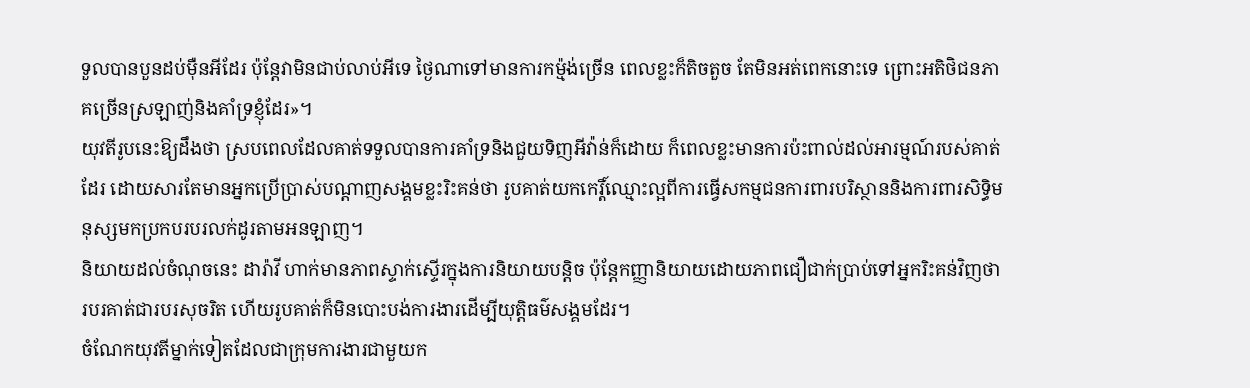ទួលបានបួនដប់ម៉ឺនអីដែរ ប៉ុន្តែវាមិនជាប់លាប់អីទេ ថ្ងៃណាទៅមានការកម្ម៉ង់ច្រើន ពេលខ្លះក៏តិចតួច តែមិនអត់ពេកនោះទេ ព្រោះអតិថិជនភាគច្រើនស្រឡាញ់និងគាំទ្រខ្ញុំដែរ»។
យុវតីរូបនេះឱ្យដឹងថា ស្របពេលដែលគាត់ទទួលបានការគាំទ្រនិងជួយទិញអីវ៉ាន់ក៏ដោយ ក៏ពេលខ្លះមានការប៉ះពាល់ដល់អារម្មណ៍របស់គាត់ដែរ ដោយសារតែមានអ្នកប្រើប្រាស់បណ្ដាញសង្គមខ្លះរិះគន់ថា រូបគាត់យកកេរ្តិ៍ឈ្មោះល្អពីការធ្វើសកម្មជនការពារបរិស្ថាននិងការពារសិទ្ធិមនុស្សមកប្រកបរបរលក់ដូរតាមអនឡាញ។
និយាយដល់ចំណុចនេះ ដារ៉ាវី ហាក់មានភាពស្ទាក់ស្ទើរក្នុងការនិយាយបន្តិច ប៉ុន្តែកញ្ញានិយាយដោយភាពជឿជាក់ប្រាប់ទៅអ្នករិះគន់វិញថា របរគាត់ជារបរសុចរិត ហើយរូបគាត់ក៏មិនបោះបង់ការងារដើម្បីយុត្តិធម៌សង្គមដែរ។
ចំណែកយុវតីម្នាក់ទៀតដែលជាក្រុមការងារជាមួយក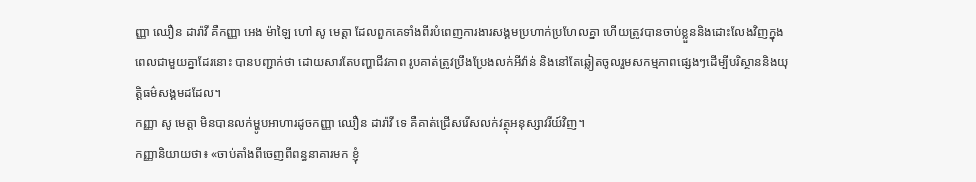ញ្ញា ឈឿន ដារ៉ាវី គឺកញ្ញា អេង ម៉ាឡៃ ហៅ សូ មេត្តា ដែលពួកគេទាំងពីរបំពេញការងារសង្គមប្រហាក់ប្រហែលគ្នា ហើយត្រូវបានចាប់ខ្លួននិងដោះលែងវិញក្នុងពេលជាមួយគ្នាដែរនោះ បានបញ្ជាក់ថា ដោយសារតែបញ្ហាជីវភាព រូបគាត់ត្រូវប្រឹងប្រែងលក់អីវ៉ាន់ និងនៅតែឆ្លៀតចូលរួមសកម្មភាពផ្សេងៗដើម្បីបរិស្ថាននិងយុត្តិធម៌សង្គមដដែល។
កញ្ញា សូ មេត្តា មិនបានលក់ម្ហូបអាហារដូចកញ្ញា ឈឿន ដារ៉ាវី ទេ គឺគាត់ជ្រើសរើសលក់វត្ថុអនុស្សាវរីយ៍វិញ។
កញ្ញានិយាយថា៖ «ចាប់តាំងពីចេញពីពន្ធនាគារមក ខ្ញុំ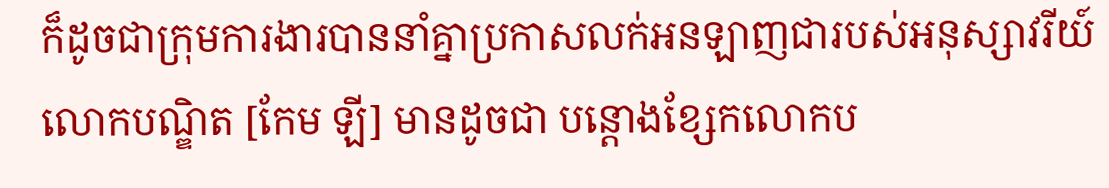ក៏ដូចជាក្រុមការងារបាននាំគ្នាប្រកាសលក់អនឡាញជារបស់អនុស្សាវរីយ៍លោកបណ្ឌិត [កែម ឡី] មានដូចជា បន្តោងខ្សែកលោកប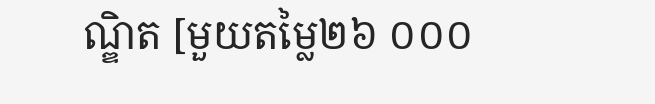ណ្ឌិត [មួយតម្លៃ២៦ ០០០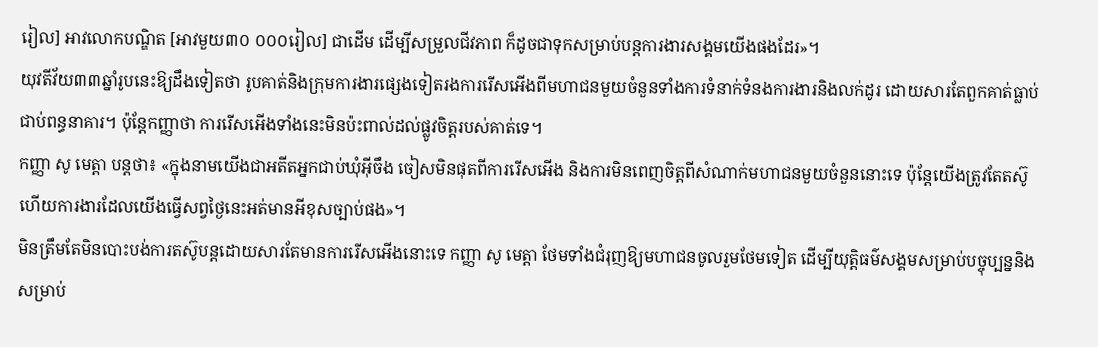រៀល] អាវលោកបណ្ឌិត [អាវមួយ៣០ ០០០រៀល] ជាដើម ដើម្បីសម្រួលជីវភាព ក៏ដូចជាទុកសម្រាប់បន្តការងារសង្គមយើងផងដែរ»។
យុវតីវ័យ៣៣ឆ្នាំរូបនេះឱ្យដឹងទៀតថា រូបគាត់និងក្រុមការងារផ្សេងទៀតរងការរើសអើងពីមហាជនមួយចំនួនទាំងការទំនាក់ទំនងការងារនិងលក់ដូរ ដោយសារតែពួកគាត់ធ្លាប់ជាប់ពន្ធនាគារ។ ប៉ុន្តែកញ្ញាថា ការរើសអើងទាំងនេះមិនប៉ះពាល់ដល់ផ្លូវចិត្តរបស់គាត់ទេ។
កញ្ញា សូ មេត្តា បន្តថា៖ «ក្នុងនាមយើងជាអតីតអ្នកជាប់ឃុំអ៊ីចឹង ចៀសមិនផុតពីការរើសអើង និងការមិនពេញចិត្តពីសំណាក់មហាជនមួយចំនួននោះទេ ប៉ុន្តែយើងត្រូវតែតស៊ូ ហើយការងារដែលយើងធ្វើសព្វថ្ងៃនេះអត់មានអីខុសច្បាប់ផង»។
មិនត្រឹមតែមិនបោះបង់ការតស៊ូបន្តដោយសារតែមានការរើសអើងនោះទេ កញ្ញា សូ មេត្តា ថែមទាំងជំរុញឱ្យមហាជនចូលរួមថែមទៀត ដើម្បីយុត្តិធម៌សង្គមសម្រាប់បច្ចុប្បន្ននិងសម្រាប់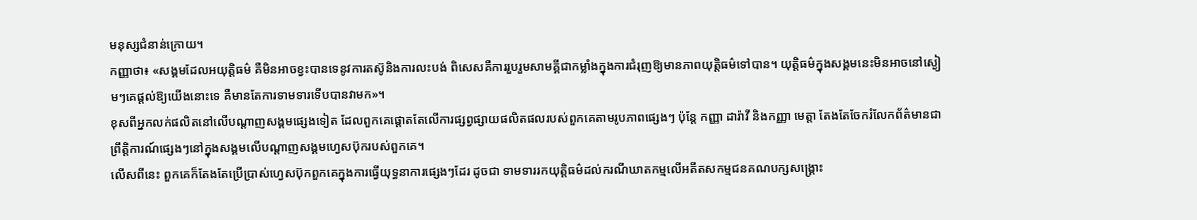មនុស្សជំនាន់ក្រោយ។
កញ្ញាថា៖ «សង្គមដែលអយុត្តិធម៌ គឺមិនអាចខ្វះបានទេនូវការតស៊ូនិងការលះបង់ ពិសេសគឺការរួបរួមសាមគ្គីជាកម្លាំងក្នុងការជំរុញឱ្យមានភាពយុត្តិធម៌ទៅបាន។ យុត្តិធម៌ក្នុងសង្គមនេះមិនអាចនៅស្ងៀមៗគេផ្ដល់ឱ្យយើងនោះទេ គឺមានតែការទាមទារទើបបានវាមក»។
ខុសពីអ្នកលក់ផលិតនៅលើបណ្ដាញសង្គមផ្សេងទៀត ដែលពួកគេផ្ដោតតែលើការផ្សព្វផ្សាយផលិតផលរបស់ពួកគេតាមរូបភាពផ្សេងៗ ប៉ុន្តែ កញ្ញា ដារ៉ាវី និងកញ្ញា មេត្តា តែងតែចែករំលែកព័ត៌មានជាព្រឹត្តិការណ៍ផ្សេងៗនៅក្នុងសង្គមលើបណ្តាញសង្គមហ្វេសប៊ុករបស់ពួកគេ។
លើសពីនេះ ពួកគេក៏តែងតែប្រើប្រាស់ហ្វេសប៊ុកពួកគេក្នុងការធ្វើយុទ្ធនាការផ្សេងៗដែរ ដូចជា ទាមទាររកយុត្តិធម៌ដល់ករណីឃាតកម្មលើអតីតសកម្មជនគណបក្សសង្គ្រោះ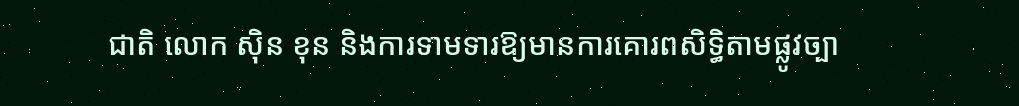ជាតិ លោក ស៊ិន ខុន និងការទាមទារឱ្យមានការគោរពសិទ្ធិតាមផ្លូវច្បា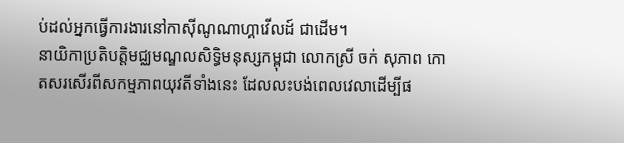ប់ដល់អ្នកធ្វើការងារនៅកាស៊ីណូណាហ្គាវើលដ៍ ជាដើម។
នាយិកាប្រតិបត្តិមជ្ឈមណ្ឌលសិទ្ធិមនុស្សកម្ពុជា លោកស្រី ចក់ សុភាព កោតសរសើរពីសកម្មភាពយុវតីទាំងនេះ ដែលលះបង់ពេលវេលាដើម្បីផ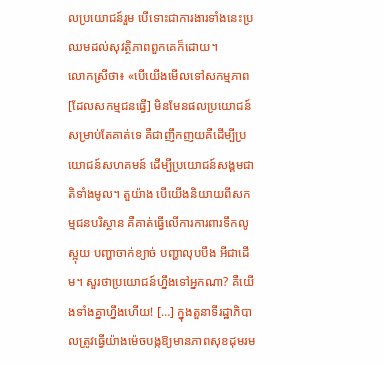លប្រយោជន៍រួម បើទោះជាការងារទាំងនេះប្រឈមដល់សុវត្ថិភាពពួកគេក៏ដោយ។
លោកស្រីថា៖ «បើយើងមើលទៅសកម្មភាព [ដែលសកម្មជនធ្វើ] មិនមែនផលប្រយោជន៍សម្រាប់តែគាត់ទេ គឺជាញឹកញយគឺដើម្បីប្រយោជន៍សហគមន៍ ដើម្បីប្រយោជន៍សង្គមជាតិទាំងមូល។ តួយ៉ាង បើយើងនិយាយពីសកម្មជនបរិស្ថាន គឺគាត់ធ្វើលើការការពារទឹកលូស្អុយ បញ្ហាចាក់ខ្យាច់ បញ្ហាលុបបឹង អីជាដើម។ សួរថាប្រយោជន៍ហ្នឹងទៅអ្នកណា? គឺយើងទាំងគ្នាហ្នឹងហើយ! […] ក្នុងតួនាទីរដ្ឋាភិបាលត្រូវធ្វើយ៉ាងម៉េចបង្កឱ្យមានភាពសុខដុមរម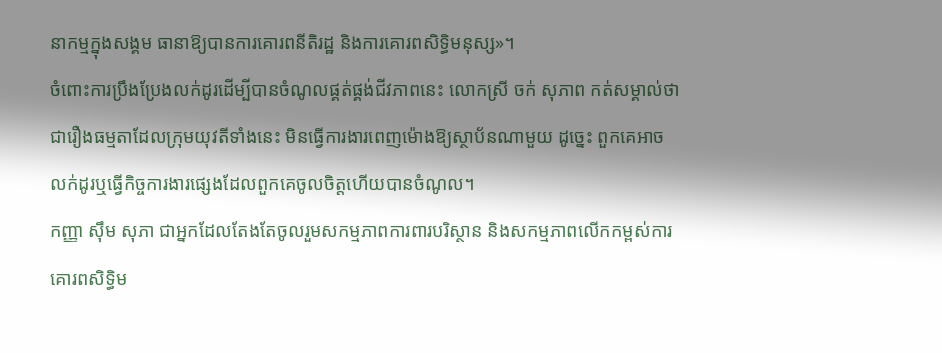នាកម្មក្នុងសង្គម ធានាឱ្យបានការគោរពនីតិរដ្ឋ និងការគោរពសិទ្ធិមនុស្ស»។
ចំពោះការប្រឹងប្រែងលក់ដូរដើម្បីបានចំណូលផ្គត់ផ្គង់ជីវភាពនេះ លោកស្រី ចក់ សុភាព កត់សម្គាល់ថា ជារឿងធម្មតាដែលក្រុមយុវតីទាំងនេះ មិនធ្វើការងារពេញម៉ោងឱ្យស្ថាប័នណាមួយ ដូច្នេះ ពួកគេអាចលក់ដូរឬធ្វើកិច្ចការងារផ្សេងដែលពួកគេចូលចិត្តហើយបានចំណូល។
កញ្ញា ស៊ឹម សុភា ជាអ្នកដែលតែងតែចូលរួមសកម្មភាពការពារបរិស្ថាន និងសកម្មភាពលើកកម្ពស់ការគោរពសិទ្ធិម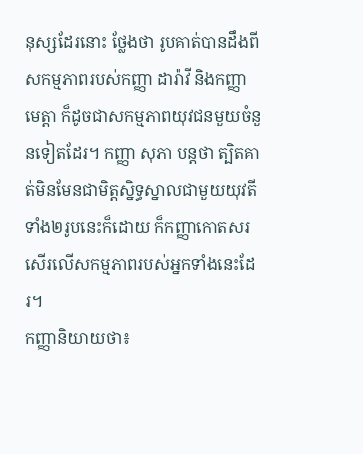នុស្សដែរនោះ ថ្លែងថា រូបគាត់បានដឹងពីសកម្មភាពរបស់កញ្ញា ដារ៉ាវី និងកញ្ញា មេត្តា ក៏ដូចជាសកម្មភាពយុវជនមួយចំនួនទៀតដែរ។ កញ្ញា សុភា បន្តថា ត្បិតគាត់មិនមែនជាមិត្តស្និទ្ធស្នាលជាមួយយុវតីទាំង២រូបនេះក៏ដោយ ក៏កញ្ញាកោតសរសើរលើសកម្មភាពរបស់អ្នកទាំងនេះដែរ។
កញ្ញានិយាយថា៖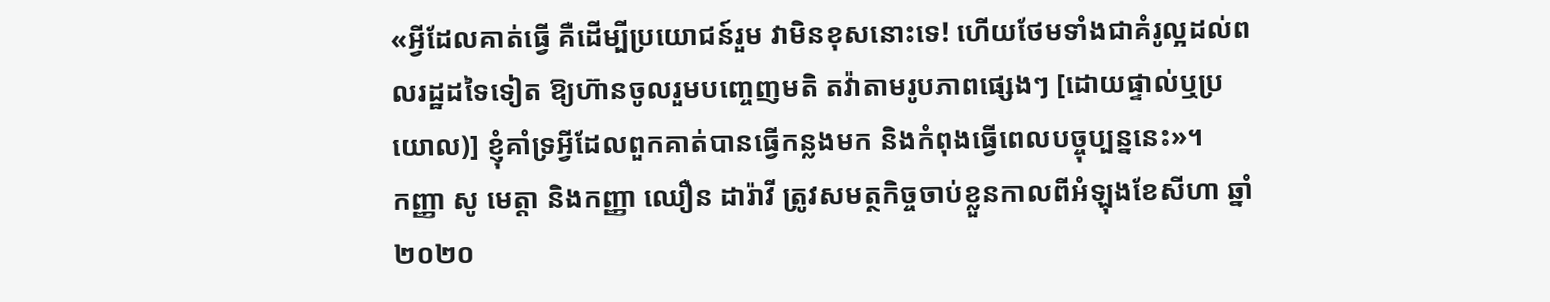«អ្វីដែលគាត់ធ្វើ គឺដើម្បីប្រយោជន៍រួម វាមិនខុសនោះទេ! ហើយថែមទាំងជាគំរូល្អដល់ពលរដ្ឋដទៃទៀត ឱ្យហ៊ានចូលរួមបញ្ចេញមតិ តវ៉ាតាមរូបភាពផ្សេងៗ [ដោយផ្ទាល់ឬប្រយោល)] ខ្ញុំគាំទ្រអ្វីដែលពួកគាត់បានធ្វើកន្លងមក និងកំពុងធ្វើពេលបច្ចុប្បន្ននេះ»។
កញ្ញា សូ មេត្តា និងកញ្ញា ឈឿន ដារ៉ាវី ត្រូវសមត្ថកិច្ចចាប់ខ្លួនកាលពីអំឡុងខែសីហា ឆ្នាំ២០២០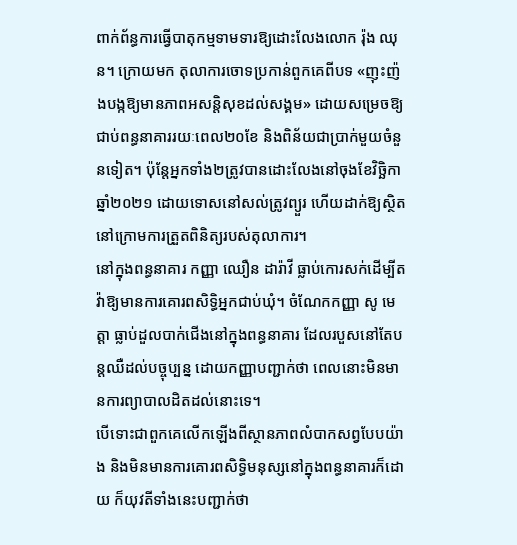ពាក់ព័ន្ធការធ្វើបាតុកម្មទាមទារឱ្យដោះលែងលោក រ៉ុង ឈុន។ ក្រោយមក តុលាការចោទប្រកាន់ពួកគេពីបទ «ញុះញ៉ងបង្កឱ្យមានភាពអសន្តិសុខដល់សង្គម» ដោយសម្រេចឱ្យជាប់ពន្ធនាគាររយៈពេល២០ខែ និងពិន័យជាប្រាក់មួយចំនួនទៀត។ ប៉ុន្តែអ្នកទាំង២ត្រូវបានដោះលែងនៅចុងខែវិច្ឆិកា ឆ្នាំ២០២១ ដោយទោសនៅសល់ត្រូវព្យួរ ហើយដាក់ឱ្យស្ថិតនៅក្រោមការត្រួតពិនិត្យរបស់តុលាការ។
នៅក្នុងពន្ធនាគារ កញ្ញា ឈឿន ដារ៉ាវី ធ្លាប់កោរសក់ដើម្បីតវ៉ាឱ្យមានការគោរពសិទ្ធិអ្នកជាប់ឃុំ។ ចំណែកកញ្ញា សូ មេត្តា ធ្លាប់ដួលបាក់ជើងនៅក្នុងពន្ធនាគារ ដែលរបួសនៅតែបន្តឈឺដល់បច្ចុប្បន្ន ដោយកញ្ញាបញ្ជាក់ថា ពេលនោះមិនមានការព្យាបាលដិតដល់នោះទេ។
បើទោះជាពួកគេលើកឡើងពីស្ថានភាពលំបាកសព្វបែបយ៉ាង និងមិនមានការគោរពសិទ្ធិមនុស្សនៅក្នុងពន្ធនាគារក៏ដោយ ក៏យុវតីទាំងនេះបញ្ជាក់ថា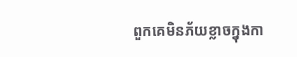ពួកគេមិនភ័យខ្លាចក្នុងកា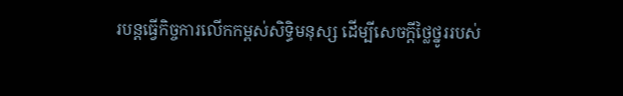របន្តធ្វើកិច្ចការលើកកម្ពស់សិទ្ធិមនុស្ស ដើម្បីសេចក្តីថ្លៃថ្នូររបស់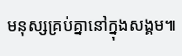មនុស្សគ្រប់គ្នានៅក្នុងសង្គម៕